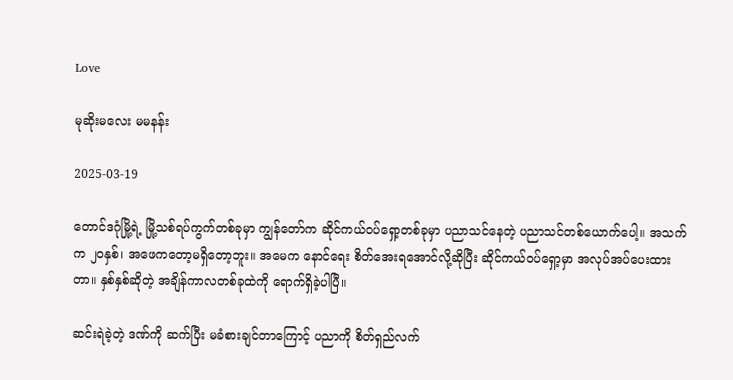Love

မုဆိုးမလေး မမနန်း

2025-03-19

တောင်ဒဂုံမြို့ရဲ့ မြို့သစ်ရပ်ကွက်တစ်ခုမှာ ကျွန်တော်က ဆိုင်ကယ်ဝပ်ရှော့တစ်ခုမှာ ပညာသင်နေတဲ့ ပညာသင်တစ်ယောက်ပေါ့။ အသက်က ၂၀နှစ်၊ အဖေကတော့မရှိတော့ဘူး။ အမေက နောင်ရေး စိတ်အေးရအောင်လို့ဆိုပြီး ဆိုင်ကယ်ဝပ်ရှော့မှာ အလုပ်အပ်ပေးထားတာ။ နှစ်နှစ်ဆိုတဲ့ အချိန်ကာလတစ်ခုထဲကို ရောက်ရှိခဲ့ပါပြီ။

ဆင်းရဲခဲ့တဲ့ ဒဏ်ကို ဆက်ပြီး မခံစားချင်တာကြောင့် ပညာကို စိတ်ရှည်လက်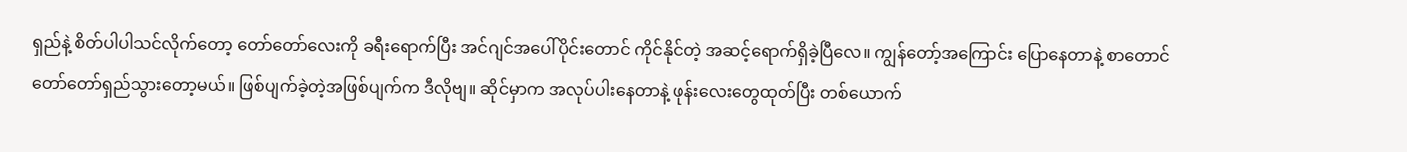ရှည်နဲ့ စိတ်ပါပါသင်လိုက်တော့ တော်တော်လေးကို ခရီးရောက်ပြီး အင်ဂျင်အပေါ်ပိုင်းတောင် ကိုင်နိုင်တဲ့ အဆင့်ရောက်ရှိခဲ့ပြီလေ။ ကျွန်တော့်အကြောင်း ပြောနေတာနဲ့ စာတောင် တော်တော်ရှည်သွားတော့မယ်။ ဖြစ်ပျက်ခဲ့တဲ့အဖြစ်ပျက်က ဒီလိုဗျ။ ဆိုင်မှာက အလုပ်ပါးနေတာနဲ့ ဖုန်းလေးတွေထုတ်ပြီး တစ်ယောက်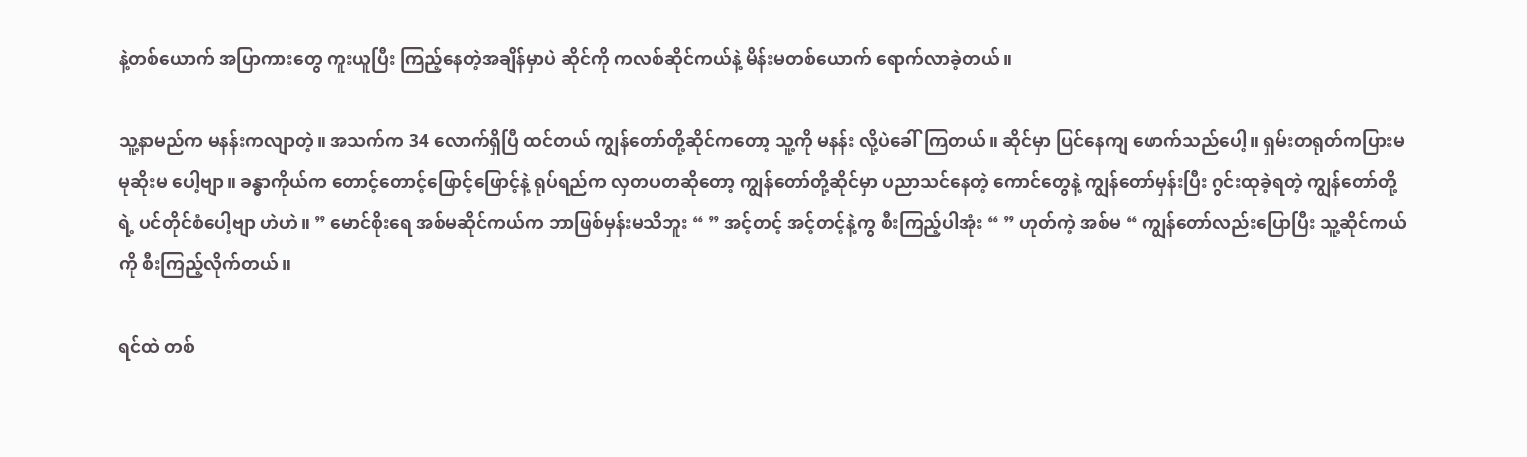နဲ့တစ်ယောက် အပြာကားတွေ ကူးယူပြီး ကြည့်နေတဲ့အချိန်မှာပဲ ဆိုင်ကို ကလစ်ဆိုင်ကယ်နဲ့ မိန်းမတစ်ယောက် ရောက်လာခဲ့တယ်။

သူ့နာမည်က မနန်းကလျာတဲ့။ အသက်က 34 လောက်ရှိပြီ ထင်တယ် ကျွန်တော်တို့ဆိုင်ကတော့ သူ့ကို မနန်း လို့ပဲခေါ်ကြတယ်။ ဆိုင်မှာ ပြင်နေကျ ဖောက်သည်ပေါ့။ ရှမ်းတရုတ်ကပြားမ မုဆိုးမ ပေါ့ဗျာ။ ခန္ဓာကိုယ်က တောင့်တောင့်ဖြောင့်ဖြောင့်နဲ့ ရုပ်ရည်က လှတပတဆိုတော့ ကျွန်တော်တို့ဆိုင်မှာ ပညာသင်နေတဲ့ ကောင်တွေနဲ့ ကျွန်တော်မှန်းပြီး ဂွင်းထုခဲ့ရတဲ့ ကျွန်တော်တို့ရဲ့ ပင်တိုင်စံပေါ့ဗျာ ဟဲဟဲ။ ” မောင်စိုးရေ အစ်မဆိုင်ကယ်က ဘာဖြစ်မှန်းမသိဘူး “ ” အင့်တင့် အင့်တင့်နဲ့ကွ စီးကြည့်ပါအုံး “ ” ဟုတ်ကဲ့ အစ်မ “ ကျွန်တော်လည်းပြောပြီး သူ့ဆိုင်ကယ်ကို စီးကြည့်လိုက်တယ်။

ရင်ထဲ တစ်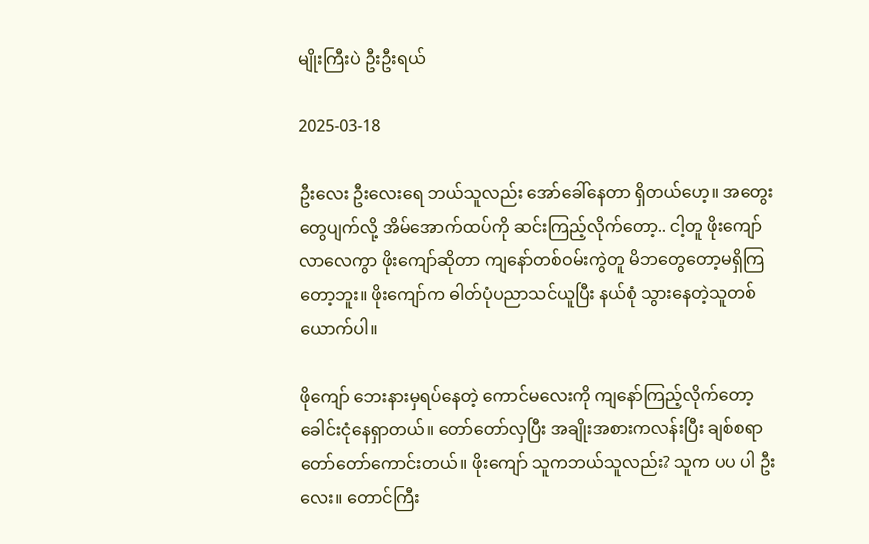မျိုးကြီးပဲ ဦးဦးရယ်

2025-03-18

ဦးလေး ဦးလေးရေ ဘယ်သူလည်း အော်ခေါ်နေတာ ရှိတယ်ဟေ့။ အတွေးတွေပျက်လို့ အိမ်အောက်ထပ်ကို ဆင်းကြည့်လိုက်တော့.. ငါ့တူ ဖိုးကျော် လာလေကွာ ဖိုးကျော်ဆိုတာ ကျနော်တစ်ဝမ်းကွဲတူ မိဘတွေတော့မရှိကြတော့ဘူး။ ဖိုးကျော်က ဓါတ်ပုံပညာသင်ယူပြီး နယ်စုံ သွားနေတဲ့သူတစ်ယောက်ပါ။

ဖိုကျော် ဘေးနားမှရပ်နေတဲ့ ကောင်မလေးကို ကျနော်ကြည့်လိုက်တော့ ခေါင်းငုံနေရှာတယ်။ တော်တော်လှပြီး အချိုးအစားကလန်းပြီး ချစ်စရာတော်တော်ကောင်းတယ်။ ဖိုးကျော် သူကဘယ်သူလည်း? သူက ပပ ပါ ဦးလေး။ တောင်ကြီး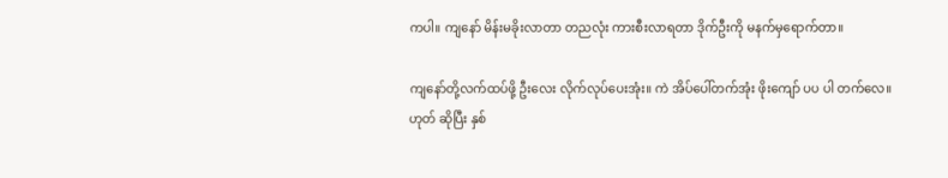ကပါ။ ကျနော် မိန်းမခိုးလာတာ တညလုံး ကားစီးလာရတာ ဒိုက်ဦးကို မနက်မှရောက်တာ။

ကျနော်တို့လက်ထပ်ဖို့ ဦးလေး လိုက်လုပ်ပေးအုံး။ ကဲ အိပ်ပေါ်တက်အုံး ဖိုးကျော် ပပ ပါ တက်လေ။ ဟုတ် ဆိုပြီး နှစ်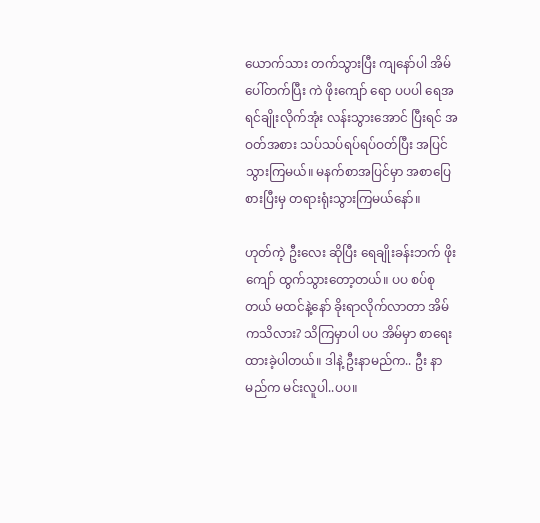ယောက်သား တက်သွားပြီး ကျနော်ပါ အိမ်ပေါ်တက်ပြီး ကဲ ဖိုးကျော် ရော ပပပါ ရေအရင်ချိုးလိုက်အုံး လန်းသွားအောင် ပြီးရင် အဝတ်အစား သပ်သပ်ရပ်ရပ်ဝတ်ပြီး အပြင်သွားကြမယ်။ မနက်စာအပြင်မှာ အစာပြေစားပြီးမှ တရားရုံးသွားကြမယ်နော်။

ဟုတ်ကဲ့ ဦးလေး ဆိုပြီး ရေချိုးခန်းဘက် ဖိုးကျော် ထွက်သွားတော့တယ်။ ပပ စပ်စုတယ် မထင်နဲ့နော် ခိုးရာလိုက်လာတာ အိမ်ကသိလား? သိကြမှာပါ ပပ အိမ်မှာ စာရေးထားခဲ့ပါတယ်။ ဒါနဲ့ ဦးနာမည်က.. ဦး နာမည်က မင်းလူပါ..ပပ။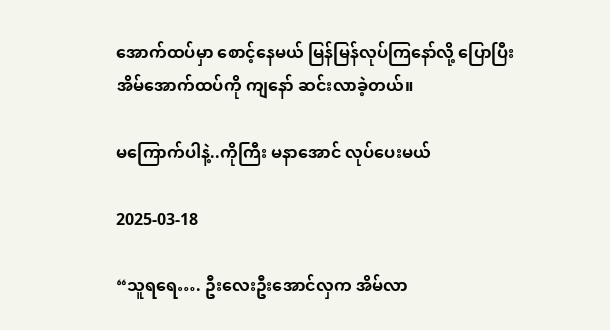အောက်ထပ်မှာ စောင့်နေမယ် မြန်မြန်လုပ်ကြနော်လို့ ပြောပြီး အိမ်အောက်ထပ်ကို ကျနော် ဆင်းလာခဲ့တယ်။

မကြောက်ပါနဲ့..ကိုကြီး မနာအောင် လုပ်ပေးမယ်

2025-03-18

“သူရရေ…. ဦးလေးဦးအောင်လှက အိမ်လာ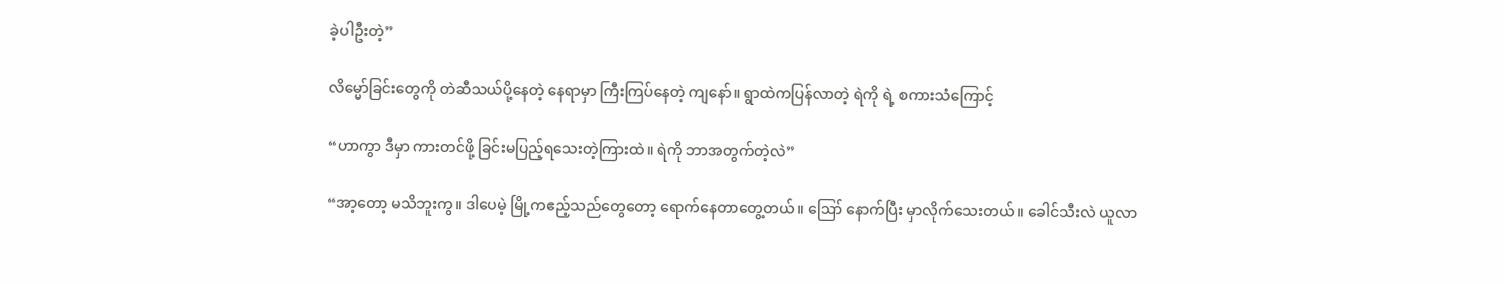ခဲ့ပါဦးတဲ့”

လိမ္မော်ခြင်းတွေကို တဲဆီသယ်ပို့နေတဲ့ နေရာမှာ ကြီးကြပ်နေတဲ့ ကျနော်။ ရွာထဲကပြန်လာတဲ့ ရဲကို ရဲ့ စကားသံကြောင့်

“ဟာကွာ ဒီမှာ ကားတင်ဖို့ ခြင်းမပြည့်ရသေးတဲ့ကြားထဲ။ ရဲကို ဘာအတွက်တဲ့လဲ”

“အာ့တော့ မသိဘူးကွ။ ဒါပေမဲ့ မြို့ကဧည့်သည်တွေတော့ ရောက်နေတာတွေ့တယ်။ ဪ နောက်ပြီး မှာလိုက်သေးတယ်။ ခေါင်သီးလဲ ယူလာ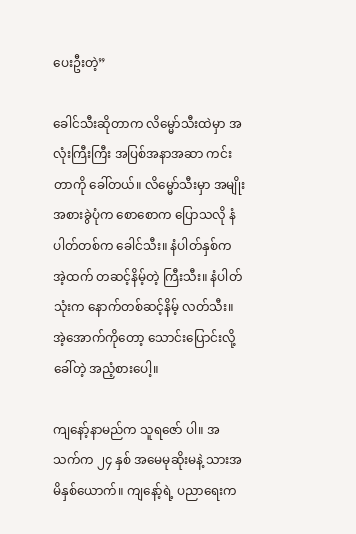ပေးဦးတဲ့”

ခေါင်သီးဆိုတာက လိမ္မော်သီးထဲမှာ အလုံးကြီးကြီး အပြစ်အနာအဆာ ကင်းတာကို ခေါ်တယ်။ လိမ္မော်သီးမှာ အမျိုးအစားခွဲပုံက စောစောက ပြောသလို နံပါတ်တစ်က ခေါင်သီး။ နံပါတ်နှစ်က အဲ့ထက် တဆင့်နိမ့်တဲ့ ကြီးသီး။ နံပါတ်သုံးက နောက်တစ်ဆင့်နိမ့် လတ်သီး။ အဲ့အောက်ကိုတော့ သောင်းပြောင်းလို့ခေါ်တဲ့ အညံ့စားပေါ့။

ကျနော့်နာမည်က သူရဇော် ပါ။ အသက်က ၂၄ နှစ် အမေမုဆိုးမနဲ့ သားအမိနှစ်ယောက်။ ကျနော့်ရဲ့ ပညာရေးက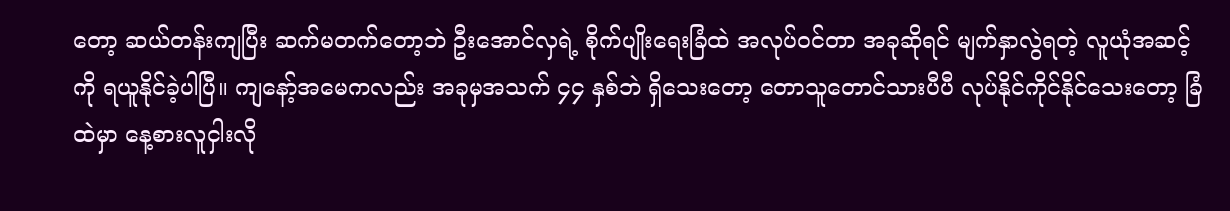တော့ ဆယ်တန်းကျပြီး ဆက်မတက်တော့ဘဲ ဦးအောင်လှရဲ့ စိုက်ပျိုးရေးခြံထဲ အလုပ်ဝင်တာ အခုဆိုရင် မျက်နှာလွဲရတဲ့ လူယုံအဆင့်ကို ရယူနိုင်ခဲ့ပါပြီ။ ကျနော့်အမေကလည်း အခုမှအသက် ၄၄ နှစ်ဘဲ ရှိသေးတော့ တောသူတောင်သားပီပီ လုပ်နိုင်ကိုင်နိုင်သေးတော့ ခြံထဲမှာ နေ့စားလူငှါးလို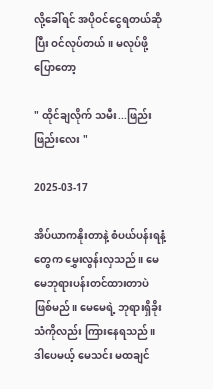လို့ခေါ်ရင် အပိုဝင်ငွေရတယ်ဆိုပြီး ဝင်လုပ်တယ်။ မလုပ်ဖို့ပြောတော့

" ထိုင်ချလိုက် သမီး...ဖြည်းဖြည်းလေး "

2025-03-17

အိပ်ယာကနိုးတာနဲ့ စံပယ်ပန်းရနံ့တွေက မွှေးလွန်းလှသည်။ မေမေဘုရားပန်းတင်ထားတာပဲ ဖြစ်မည်။ မေမေရဲ့ ဘုရားရှိခိုးသံကိုလည်း ကြားနေရသည်။ ဒါပေမယ့် မေသင်း မထချင်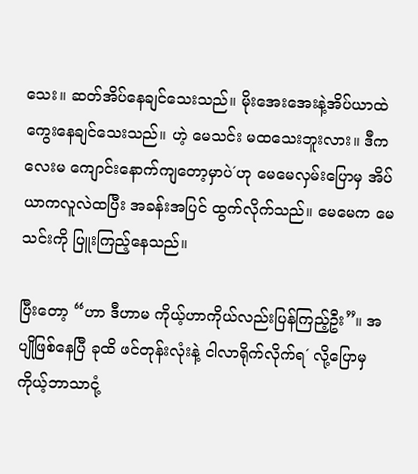သေး။ ဆတ်အိပ်နေချင်သေးသည်။ မိုးအေးအေးနဲ့အိပ်ယာထဲ ကွေးနေချင်သေးသည်။ ဟဲ့ မေသင်း မထသေးဘူးလား။ ဒီကလေးမ ကျောင်းနောက်ကျတော့မှာပဲ´ဟု မေမေလှမ်းပြောမှ အိပ်ယာကလူလဲထပြီး အခန်းအပြင် ထွက်လိုက်သည်။ မေမေက မေသင်းကို ပြူးကြည့်နေသည်။

ပြီးတော့ “ဟာ ဒီဟာမ ကိုယ့်ဟာကိုယ်လည်းပြန်ကြည့်ဦး”။ အပျိုဖြစ်နေပြီ ခုထိ ဖင်တုန်းလုံးနဲ့ ငါလာရိုက်လိုက်ရ´ လို့ပြောမှ ကိုယ့်ဘာသာငုံ့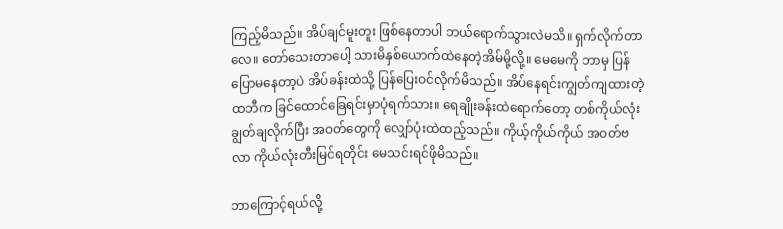ကြည့်မိသည်။ အိပ်ချင်မူးတူး ဖြစ်နေတာပါ ဘယ်ရောက်သွားလဲမသိ။ ရှက်လိုက်တာလေ။ တော်သေးတာပေါ့ သားမိနှစ်ယောက်ထဲနေတဲ့အိမ်မို့လို့။ မေမေကို ဘာမှ ပြန်ပြောမနေတာ့ပဲ အိပ်ခန်းထဲသို့ ပြန်ပြေးဝင်လိုက်မိသည်။ အိပ်နေရင်းကျွတ်ကျထားတဲ့ ထဘီက ခြင်ထောင်ခြေရင်းမှာပုံရက်သား။ ရေချိုးခန်းထဲရောက်တော့ တစ်ကိုယ်လုံးချွတ်ချလိုက်ပြီး အဝတ်တွေကို လျှော်ပုံးထဲထည့်သည်။ ကိုယ့်ကိုယ်ကိုယ် အဝတ်ဗလာ ကိုယ်လုံးတီးမြင်ရတိုင်း မေသင်းရင်ဖိုမိသည်။

ဘာကြောင့်ရယ်လို့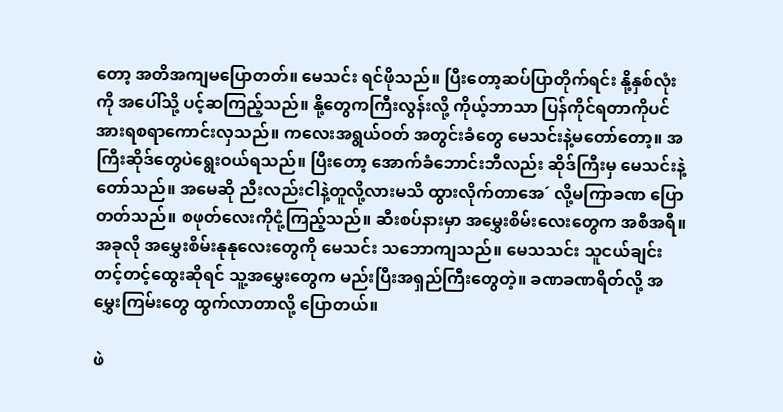တော့ အတိအကျမပြောတတ်။ မေသင်း ရင်ဖိုသည်။ ပြီးတော့ဆပ်ပြာတိုက်ရင်း နို့နှစ်လုံးကို အပေါ်သို့ ပင့်ဆကြည့်သည်။ နို့တွေကကြီးလွန်းလို့ ကိုယ့်ဘာသာ ပြန်ကိုင်ရတာကိုပင် အားရစရာကောင်းလှသည်။ ကလေးအရွယ်ဝတ် အတွင်းခံတွေ မေသင်းနဲ့မတော်တော့။ အကြီးဆိုဒ်တွေပဲရွေးဝယ်ရသည်။ ပြီးတော့ အောက်ခံဘောင်းဘီလည်း ဆိုဒ်ကြီးမှ မေသင်းနဲ့တော်သည်။ အမေဆို ညီးလည်းငါနဲ့တူလို့လားမသိ ထွားလိုက်တာအေ´ လို့မကြာခဏ ပြောတတ်သည်။ စဖုတ်လေးကိုငုံ့ကြည့်သည်။ ဆီးစပ်နားမှာ အမွှေးစိမ်းလေးတွေက အစီအရီ။ အခုလို အမွှေးစိမ်းနုနုလေးတွေကို မေသင်း သဘောကျသည်။ မေသသင်း သူငယ်ချင်း တင့်တင့်ထွေးဆိုရင် သူ့အမွှေးတွေက မည်းပြီးအရှည်ကြီးတွေတဲ့။ ခဏခဏရိတ်လို့ အမွှေးကြမ်းတွေ ထွက်လာတာလို့ ပြောတယ်။

ဖဲ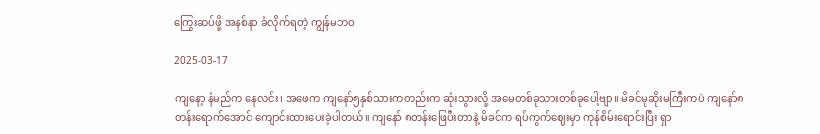ကြွေးဆပ်ဖို့ အနစ်နာ ခံလိုက်ရတဲ့ ကျွန်မဘဝ

2025-03-17

ကျနော့ နံမည်က နေလင်း၊ အဖေက ကျနော်၅နှစ်သားကတည်းက ဆုံးသွားလို့ အမေတစ်ခုသားတစ်ခုပေါ့ဗျာ။ မိခင်မုဆိုးမကြီးကပဲ ကျနော်၈တန်းရောက်အောင် ကျောင်းထားပေးခဲ့ပါတယ်။ ကျနော် ၈တန်းဖြေပီးတာနဲ့ မိခင်က ရပ်ကွက်ဈေးမှာ ကုန်စိမ်းရောင်းပြီး ရှာ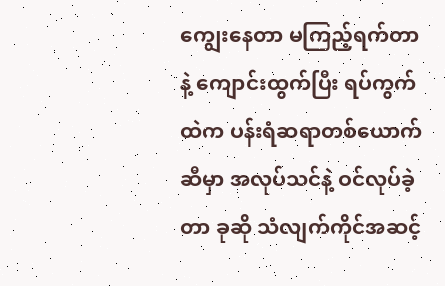ကျွေးနေတာ မကြည့်ရက်တာနဲ့ ကျောင်းထွက်ပြီး ရပ်ကွက်ထဲက ပန်းရံဆရာတစ်ယောက်ဆီမှာ အလုပ်သင်နဲ့ ဝင်လုပ်ခဲ့တာ ခုဆို သံလျက်ကိုင်အဆင့်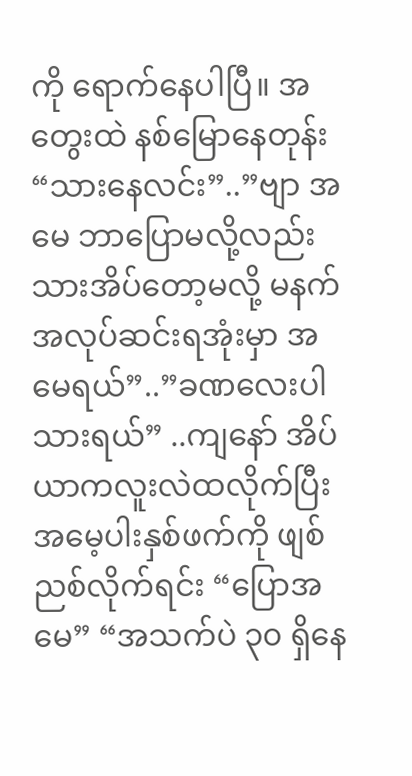ကို ရောက်နေပါပြီ။ အတွေးထဲ နစ်မြောနေတုန်း “သားနေလင်း”..”ဗျာ အမေ ဘာပြောမလို့လည်း သားအိပ်တော့မလို့ မနက်အလုပ်ဆင်းရအုံးမှာ အမေရယ်”..”ခဏလေးပါ သားရယ်” ..ကျနော် အိပ်ယာကလူးလဲထလိုက်ပြီး အမေ့ပါးနှစ်ဖက်ကို ဖျစ်ညစ်လိုက်ရင်း “ပြောအမေ” “အသက်ပဲ ၃၀ ရှိနေ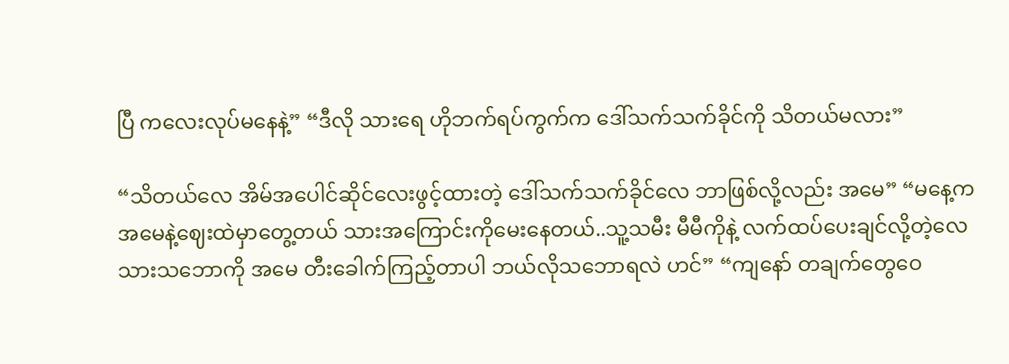ပြီ ကလေးလုပ်မနေနဲ့” “ဒီလို သားရေ ဟိုဘက်ရပ်ကွက်က ဒေါ်သက်သက်ခိုင်ကို သိတယ်မလား”

“သိတယ်လေ အိမ်အပေါင်ဆိုင်လေးဖွင့်ထားတဲ့ ဒေါ်သက်သက်ခိုင်လေ ဘာဖြစ်လို့လည်း အမေ” “မနေ့က အမေနဲ့ဈေးထဲမှာတွေ့တယ် သားအကြောင်းကိုမေးနေတယ်..သူ့သမီး မီမီကိုနဲ့ လက်ထပ်ပေးချင်လို့တဲ့လေ သားသဘောကို အမေ တီးခေါက်ကြည့်တာပါ ဘယ်လိုသဘောရလဲ ဟင်” “ကျနော် တချက်တွေဝေ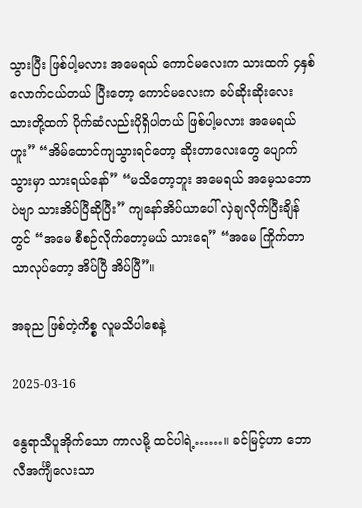သွားပြီး ဖြစ်ပါ့မလား အမေရယ် ကောင်မလေးက သားထက် ၄နှစ်လောက်ငယ်တယ် ပြီးတော့ ကောင်မလေးက ခပ်ဆိုးဆိုးလေး သားတို့ထက် ပိုက်ဆံလည်းပိုရှိပါတယ် ဖြစ်ပါ့မလား အမေရယ် ဟူး” “အိမ်ထောင်ကျသွားရင်တော့ ဆိုးတာလေးတွေ ပျောက်သွားမှာ သားရယ်နော်” “မသိတော့ဘူး အမေရယ် အမေ့သဘောပဲဗျာ သားအိပ်ပြီဆိုပြီး” ကျနော်အိပ်ယာပေါ် လှဲချလိုက်ပြီးချိန်တွင် “အမေ စီစဉ်လိုက်တော့မယ် သားရေ” “အမေ ကြိုက်တာသာလုပ်တော့ အိပ်ပြီ အိပ်ပြီ”။

အခုည ဖြစ်တဲ့ကိစ္စ လူမသိပါစေနဲ့

2025-03-16

နွေရာသီပူအိုက်သော ကာလမို့ ထင်ပါရဲ့……။ ခင်မြင့်ဟာ ဘောလီအင်္ကျီလေးသာ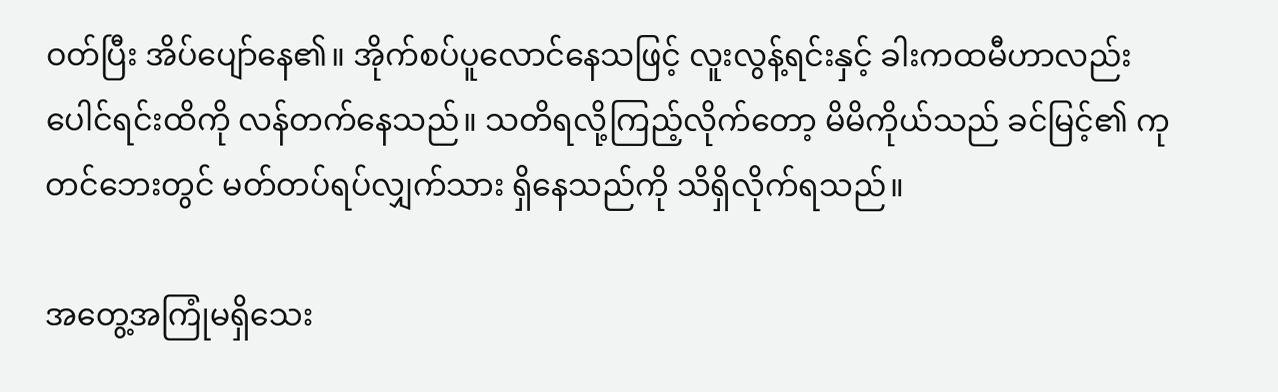ဝတ်ပြီး အိပ်ပျော်နေ၏။ အိုက်စပ်ပူလောင်နေသဖြင့် လူးလွန့်ရင်းနှင့် ခါးကထမီဟာလည်း ပေါင်ရင်းထိကို လန်တက်နေသည်။ သတိရလို့ကြည့်လိုက်တော့ မိမိကိုယ်သည် ခင်မြင့်၏ ကုတင်ဘေးတွင် မတ်တပ်ရပ်လျှက်သား ရှိနေသည်ကို သိရှိလိုက်ရသည်။

အတွေ့အကြုံမရှိသေး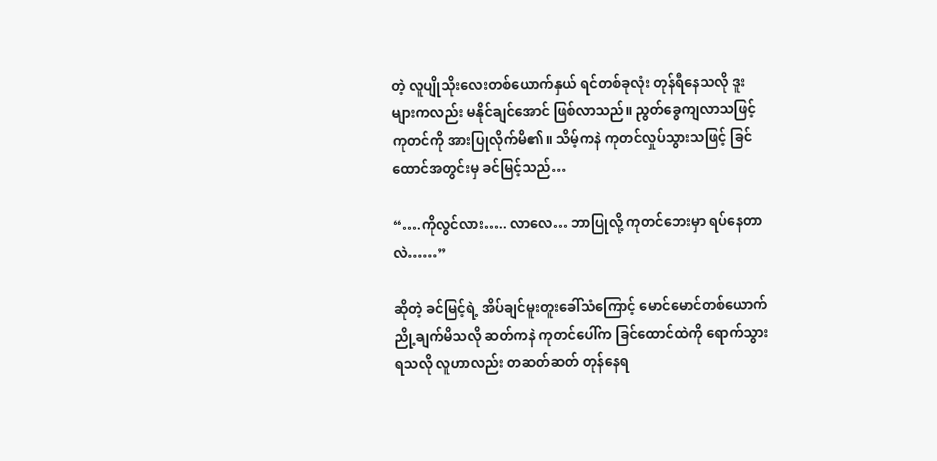တဲ့ လူပျိုသိုးလေးတစ်ယောက်နှယ် ရင်တစ်ခုလုံး တုန်ရီနေသလို ဒူးများကလည်း မနိုင်ချင်အောင် ဖြစ်လာသည်။ ညွတ်ခွေကျလာသဖြင့် ကုတင်ကို အားပြုလိုက်မိ၏။ သိမ့်ကနဲ ကုတင်လှုပ်သွားသဖြင့် ခြင်ထောင်အတွင်းမှ ခင်မြင့်သည်…

“….ကိုလွင်လား….. လာလေ… ဘာပြုလို့ ကုတင်ဘေးမှာ ရပ်နေတာလဲ……”

ဆိုတဲ့ ခင်မြင့်ရဲ့ အိပ်ချင်မူးတူးခေါ်သံကြောင့် မောင်မောင်တစ်ယောက် ညို့ချက်မိသလို ဆတ်ကနဲ ကုတင်ပေါ်က ခြင်ထောင်ထဲကို ရောက်သွားရသလို လူဟာလည်း တဆတ်ဆတ် တုန်နေရ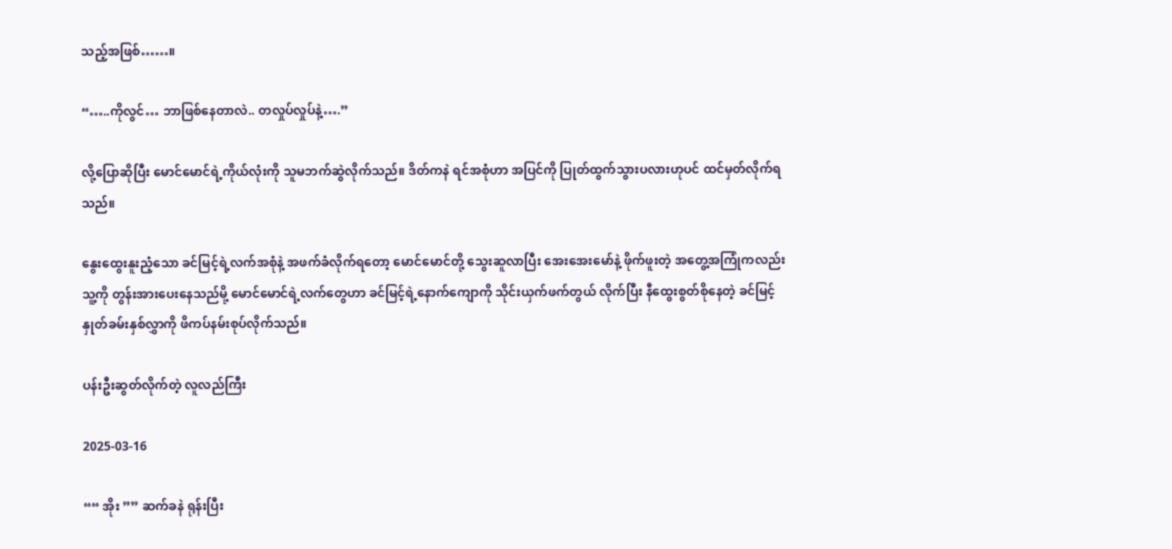သည့်အဖြစ်……။

“…..ကိုလွင်… ဘာဖြစ်နေတာလဲ.. တလှုပ်လှုပ်နဲ့….”

လို့ပြောဆိုပြီး မောင်မောင်ရဲ့ကိုယ်လုံးကို သူမဘက်ဆွဲလိုက်သည်။ ဒိတ်ကနဲ ရင်အစုံဟာ အပြင်ကို ပြုတ်ထွက်သွားပလားဟုပင် ထင်မှတ်လိုက်ရသည်။

နွေးထွေးနူးညံ့သော ခင်မြင့်ရဲ့လက်အစုံနဲ့ အဖက်ခံလိုက်ရတော့ မောင်မောင်တို့ သွေးဆူလာပြီး အေးအေးမော်နဲ့ ဖိုက်ဖူးတဲ့ အတွေ့အကြုံကလည်း သူ့ကို တွန်းအားပေးနေသည်မို့ မောင်မောင်ရဲ့လက်တွေဟာ ခင်မြင့်ရဲ့နောက်ကျောကို သိုင်းယှက်ဖက်တွယ် လိုက်ပြီး နီထွေးစွတ်စိုနေတဲ့ ခင်မြင့်နှုတ်ခမ်းနှစ်လွှာကို ဖိကပ်နမ်းစုပ်လိုက်သည်။

ပန်းဦးဆွတ်လိုက်တဲ့ လူလည်ကြီး

2025-03-16

““ အိုး ”” ဆက်ခနဲ ရုန်းပြီး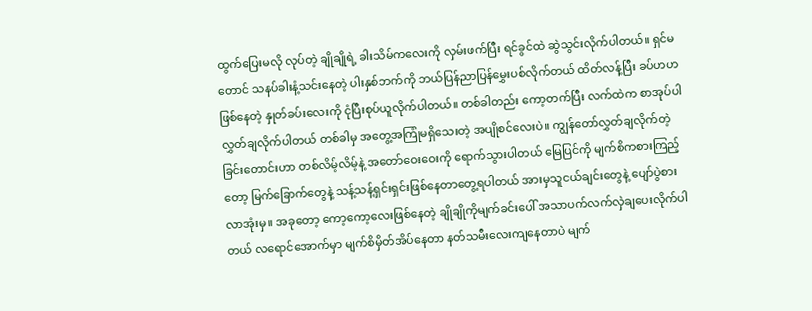ထွက်ပြေးမလို လုပ်တဲ့ ချိုချိုရဲ့ ခါးသိမ်ကလေးကို လှမ်းဖက်ပြီး ရင်ခွင်ထဲ ဆွဲသွင်းလိုက်ပါတယ်။ ရှင်မတောင် သနပ်ခါးနံ့သင်းနေတဲ့ ပါးနှစ်ဘက်ကို ဘယ်ပြန်ညာပြန်မွှေးပစ်လိုက်တယ် ထိတ်လန့်ပြီး ခပ်ဟဟဖြစ်နေတဲ့ နှုတ်ခပ်းလေးကို ငုံပြီးစုပ်ယူလိုက်ပါတယ်။ တစ်ခါတည်း ကော့တက်ပြီး လက်ထဲက စာအုပ်ပါလွှတ်ချလိုက်ပါတယ် တစ်ခါမှ အတွေ့အကြုံမရှိသေးတဲ့ အပျိုစင်လေးပဲ။ ကျွန်တော်လွှတ်ချလိုက်တဲ့ ခြင်းတောင်းဟာ တစ်လိမ့်လိမ့်နဲ့ အတော်ဝေးဝေးကို ရောက်သွားပါတယ် မြေပြင်ကို မျက်စိကစားကြည့်တော့ မြက်ခြောက်တွေနဲ့ သန့်သန့်ရှင်းရှင်းဖြစ်နေတာတွေ့ရပါတယ် အားမှသူငယ်ချင်းတွေနဲ့ ပျော်ပွဲစား လာအုံးမှ။ အခုတော့ ကော့ကော့လေးဖြစ်နေတဲ့ ချိုချိုကိုမျက်ခင်းပေါ် အသာပက်လက်လှဲချပေးလိုက်ပါတယ် လရောင်အောက်မှာ မျက်စိမှိတ်အိပ်နေတာ နတ်သမီးလေးကျနေတာပဲ မျက်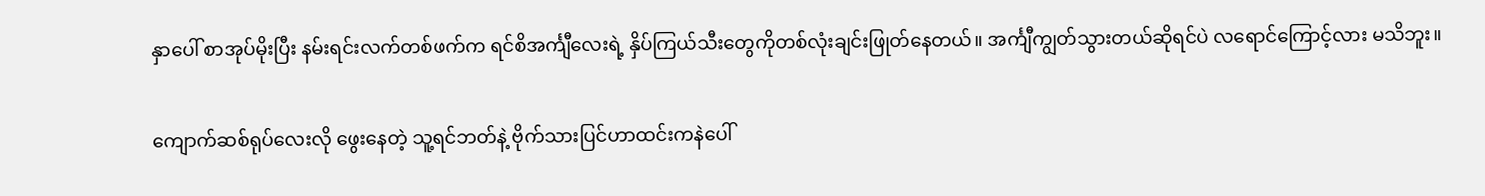နှာပေါ် စာအုပ်မိုးပြီး နမ်းရင်းလက်တစ်ဖက်က ရင်စိအင်္ကျီလေးရဲ့ နှိပ်ကြယ်သီးတွေကိုတစ်လုံးချင်းဖြုတ်နေတယ်။ အင်္ကျီကျွတ်သွားတယ်ဆိုရင်ပဲ လရောင်ကြောင့်လား မသိဘူး။

ကျောက်ဆစ်ရုပ်လေးလို ဖွေးနေတဲ့ သူ့ရင်ဘတ်နဲ့ ဗိုက်သားပြင်ဟာထင်းကနဲပေါ်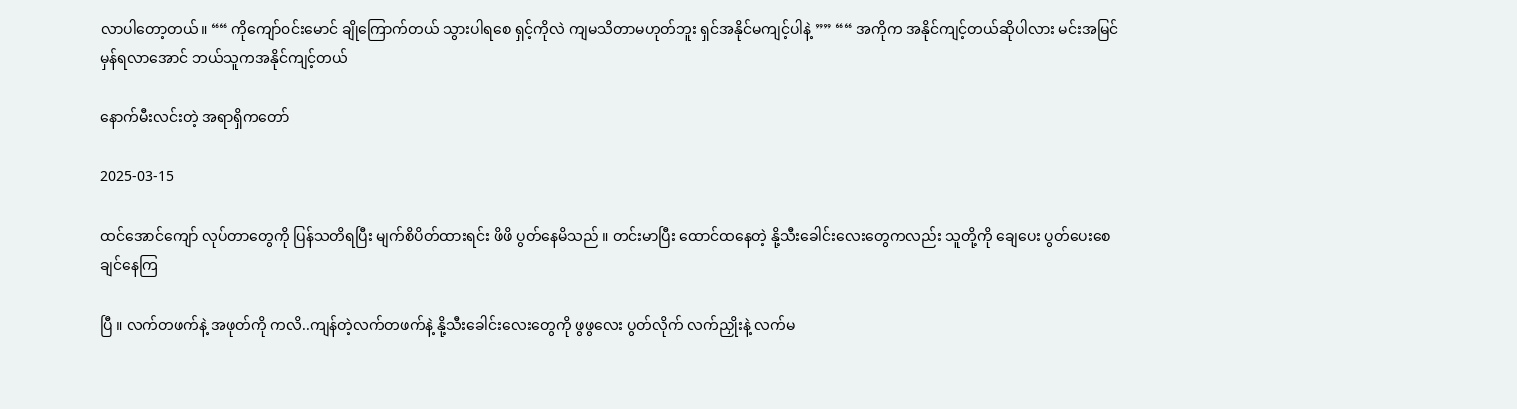လာပါတော့တယ်။ ““ ကိုကျော်၀င်းမောင် ချိုကြောက်တယ် သွားပါရစေ ရှင့်ကိုလဲ ကျမသိတာမဟုတ်ဘူး ရှင်အနိုင်မကျင့်ပါနဲ့ ”” ““ အကိုက အနိုင်ကျင့်တယ်ဆိုပါလား မင်းအမြင်မှန်ရလာအောင် ဘယ်သူကအနိုင်ကျင့်တယ်

နောက်မီးလင်းတဲ့ အရာရှိကတော်

2025-03-15

ထင်အောင်ကျော် လုပ်တာတွေကို ပြန်သတိရပြီး မျက်စိပိတ်ထားရင်း ဖိဖိ ပွတ်နေမိသည် ။ တင်းမာပြီး ထောင်ထနေတဲ့ နို့သီးခေါင်းလေးတွေကလည်း သူတို့ကို ချေပေး ပွတ်ပေးစေချင်နေကြ

ပြီ ။ လက်တဖက်နဲ့ အဖုတ်ကို ကလိ..ကျန်တဲ့လက်တဖက်နဲ့ နို့သီးခေါင်းလေးတွေကို ဖွဖွလေး ပွတ်လိုက် လက်ညှိုးနဲ့ လက်မ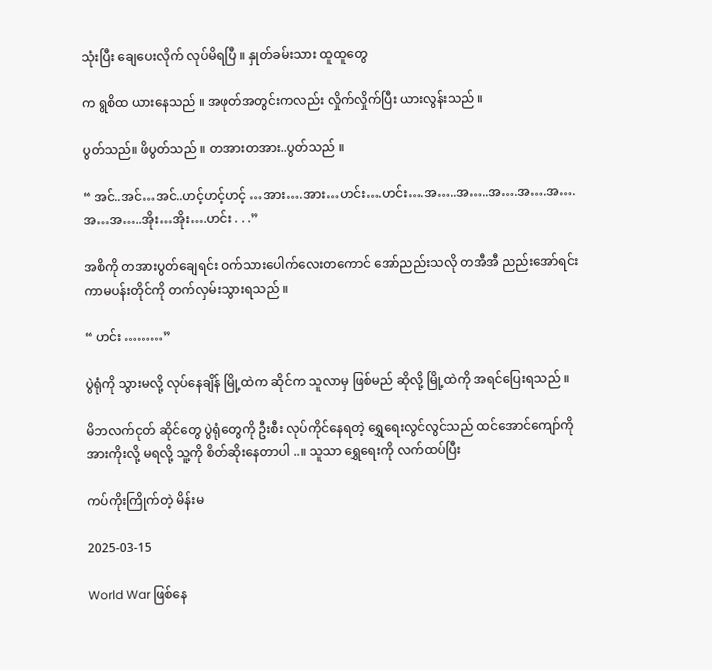သုံးပြီး ချေပေးလိုက် လုပ်မိရပြီ ။ နှုတ်ခမ်းသား ထူထူတွေ

က ရွစိထ ယားနေသည် ။ အဖုတ်အတွင်းကလည်း လှိုက်လှိုက်ပြီး ယားလွန်းသည် ။

ပွတ်သည်။ ဖိပွတ်သည် ။ တအားတအား..ပွတ်သည် ။

“ အင်..အင်…အင်..ဟင့်ဟင့်ဟင့် …အား….အား…ဟင်း….ဟင်း….အ…..အ…..အ….အ….အ….အ…အ…..အိုး…အိုး….ဟင်း . . .”

အစိကို တအားပွတ်ချေရင်း ဝက်သားပေါက်လေးတကောင် အော်ညည်းသလို တအီအီ ညည်းအော်ရင်း ကာမပန်းတိုင်ကို တက်လှမ်းသွားရသည် ။

“ ဟင်း ………”

ပွဲရုံကို သွားမလို့ လုပ်နေချိန် မြို့ထဲက ဆိုင်က သူလာမှ ဖြစ်မည် ဆိုလို့ မြို့ထဲကို အရင်ပြေးရသည် ။

မိဘလက်ငုတ် ဆိုင်တွေ ပွဲရုံတွေကို ဦးစီး လုပ်ကိုင်နေရတဲ့ ရွှေရေးလွင်လွင်သည် ထင်အောင်ကျော်ကို အားကိုးလို့ မရလို့ သူ့ကို စိတ်ဆိုးနေတာပါ ..။ သူသာ ရွှေရေးကို လက်ထပ်ပြီး

ကပ်ကိုးကြိုက်တဲ့ မိန်းမ

2025-03-15

World War ဖြစ်နေ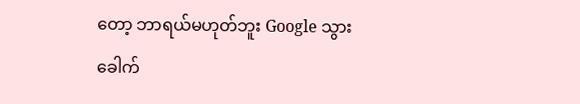တော့ ဘာရယ်မဟုတ်ဘူး Google သွားခေါက်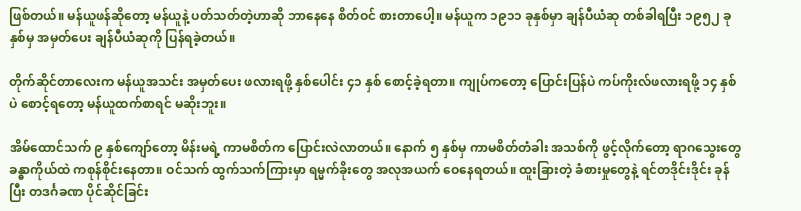ဖြစ်တယ်။ မန်ယူဖန်ဆိုတော့ မန်ယူနဲ့ ပတ်သတ်တဲ့ဟာဆို ဘာနေနေ စိတ်ဝင် စားတာပေါ့။ မန်ယူက ၁၉၁၁ ခုနှစ်မှာ ချန်ပီယံဆု တစ်ခါရပြီး ၁၉၅၂ ခုနှစ်မှ အမှတ်ပေး ချန်ပီယံဆုကို ပြန်ရခဲ့တယ်။

တိုက်ဆိုင်တာလေးက မန်ယူအသင်း အမှတ်ပေး ဖလားရဖို့ နှစ်ပေါင်း ၄၁ နှစ် စောင့်ခဲ့ရတာ။ ကျုပ်ကတော့ ပြောင်းပြန်ပဲ ကပ်ကိုးလ်ဖလားရဖို့ ၁၄ နှစ်ပဲ စောင့်ရတော့ မန်ယူထက်စာရင် မဆိုးဘူး။

အိမ်ထောင်သက် ၉ နှစ်ကျော်တော့ မိန်းမရဲ့ ကာမစိတ်က ပြောင်းလဲလာတယ်။ နောက် ၅ နှစ်မှ ကာမစိတ်တံခါး အသစ်ကို ဖွင့်လိုက်တော့ ရာဂသွေးတွေ ခန္ဓာကိုယ်ထဲ ကစုန်စိုင်းနေတာ။ ဝင်သက် ထွက်သက်ကြားမှာ ရမ္မက်ခိုးတွေ အလုအယက် ဝေနေရတယ်။ ထူးခြားတဲ့ ခံစားမှုတွေနဲ့ ရင်တဒိုင်းဒိုင်း ခုန်ပြီး တဒင်္ဂခဏ ပိုင်ဆိုင်ခြင်း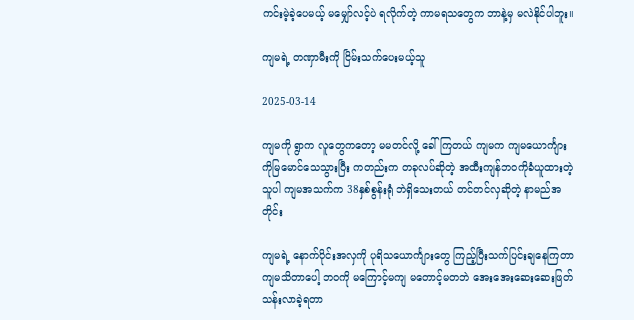ကင်းမဲ့ခဲ့ပေမယ့် မမျှော်လင့်ပဲ ရလိုက်တဲ့ ကာမရသတွေက ဘာနဲ့မှ မလဲနိုင်ပါဘူး။

ကျမရဲ့ တဏှာမီးကို ငြိမ်းသက်ပေးမယ့်သူ

2025-03-14

ကျမကို ရွာက လူတွေကတော့ မမတင်လို့ ခေါ်ကြတယ် ကျမက ကျမယောင်္ကျား ကိုမြမောင်သေသွားပြီး ကတည်းက တခုလပ်ဆိုတဲ့ အထီးကျန်ဘဝကိုခံယူထားတဲ့သူပါ ကျမအသက်က 38နှစ်စွန်းရုံ ဘဲရှိသေးတယ် တင်တင်လှဆိုတဲ့ နာမည်အတိုင်း

ကျမရဲ့ နောက်ပိုင်းအလှကို ပုရိသယောင်္ကျားတွေ ကြည့်ပြီးသက်ပြင်းချနေကြတာကျမသိတာပေါ့ ဘဝကို မကြောင့်မကျ မတောင့်မတဘဲ အေးအေးဆေးဆေးဖြတ်သန်းလာခဲ့ရတာ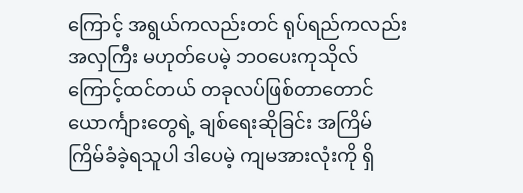ကြောင့် အရွယ်ကလည်းတင် ရုပ်ရည်ကလည်းအလှကြီး မဟုတ်ပေမဲ့ ဘဝပေးကုသိုလ်ကြောင့်ထင်တယ် တခုလပ်ဖြစ်တာတောင် ယောင်္ကျားတွေရဲ့ ချစ်ရေးဆိုခြင်း အကြိမ်ကြိမ်ခံခဲ့ရသူပါ ဒါပေမဲ့ ကျမအားလုံးကို ရှိ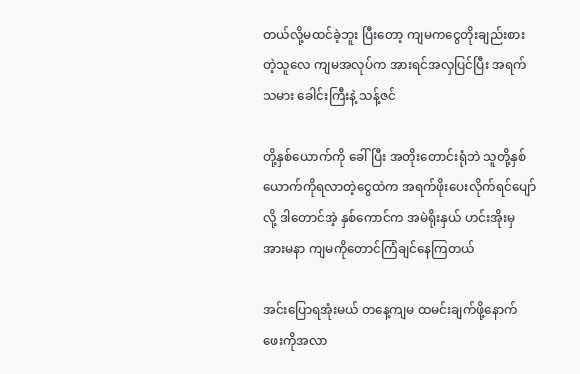တယ်လို့မထင်ခဲ့ဘူး ပြီးတော့ ကျမကငွေတိုးချည်းစားတဲ့သူလေ ကျမအလုပ်က အားရင်အလှပြင်ပြီး အရက်သမား ခေါင်းကြီးနဲ့ သန့်ဇင်

တို့နှစ်ယောက်ကို ခေါ်ပြီး အတိုးတောင်းရုံဘဲ သူတို့နှစ်ယောက်ကိုရလာတဲ့ငွေထဲက အရက်ဖိုးပေးလိုက်ရင်ပျော်လို့ ဒါတောင်အဲ့ နှစ်ကောင်က အမဲရိုးနှယ် ဟင်းအိုးမှအားမနာ ကျမကိုတောင်ကြံချင်နေကြတယ်

အင်းပြောရအုံးမယ် တနေ့ကျမ ထမင်းချက်ဖို့နောက်ဖေးကိုအလာ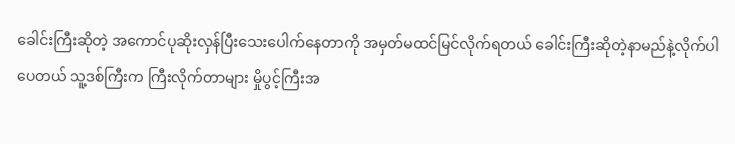ခေါင်းကြီးဆိုတဲ့ အကောင်ပုဆိုးလှန်ပြီးသေးပေါက်နေတာကို အမှတ်မထင်မြင်လိုက်ရတယ် ခေါင်းကြီးဆိုတဲ့နာမည်နဲ့လိုက်ပါပေတယ် သူ့ဒစ်ကြီးက ကြီးလိုက်တာများ မှိုပွင့်ကြီးအ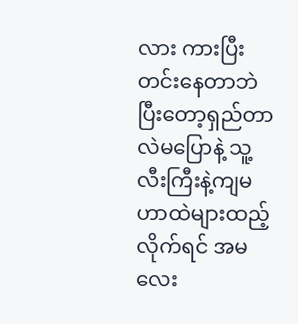လား ကားပြီးတင်းနေတာဘဲ ပြီးတော့ရှည်တာလဲမပြောနဲ့ သူ့လီးကြီးနဲ့ကျမဟာထဲများထည့်လိုက်ရင် အမလေး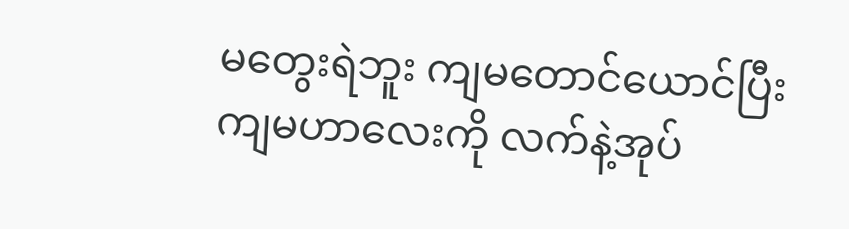မတွေးရဲဘူး ကျမတောင်ယောင်ပြီး ကျမဟာလေးကို လက်နဲ့အုပ်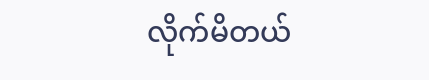လိုက်မိတယ်